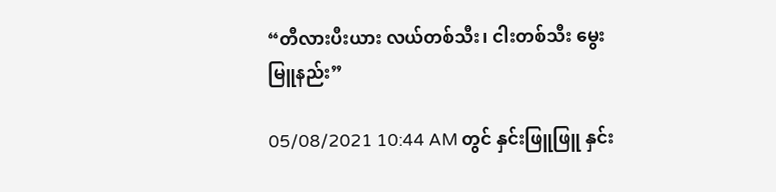“တီလားပီးယား လယ်တစ်သီး၊ ငါးတစ်သီး မွေးမြူနည်း”

05/08/2021 10:44 AM တွင် နှင်းဖြူဖြူ နှင်း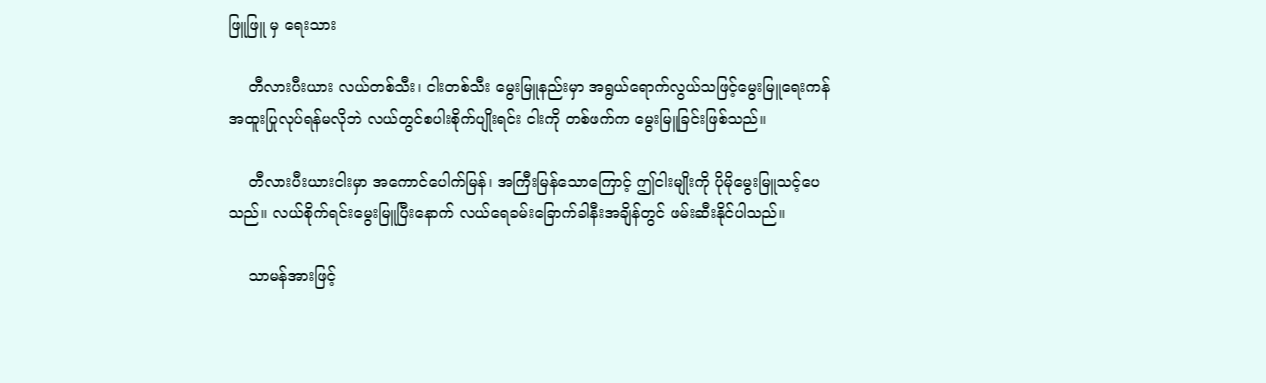ဖြူဖြူ မှ ရေးသား

    တီလားပီးယား လယ်တစ်သီး၊ ငါးတစ်သီး မွေးမြူနည်းမှာ အရွယ်ရောက်လွယ်သဖြင့်မွေးမြူရေးကန် အထူးပြုလုပ်ရန်မလိုဘဲ လယ်တွင်စပါးစိုက်ပျိုးရင်း ငါးကို တစ်ဖက်က မွေးမြူခြင်းဖြစ်သည်။

    တီလားပီးယားငါးမှာ အကောင်ပေါက်မြန်၊ အကြီးမြန်သောကြောင့် ဤငါးမျိုးကို ပိုမိုမွေးမြူသင့်ပေသည်။ လယ်စိုက်ရင်းမွေးမြူပြီးနောက် လယ်ရေခမ်းခြောက်ခါနီးအချိန်တွင် ဖမ်းဆီးနိုင်ပါသည်။

    သာမန်အားဖြင့်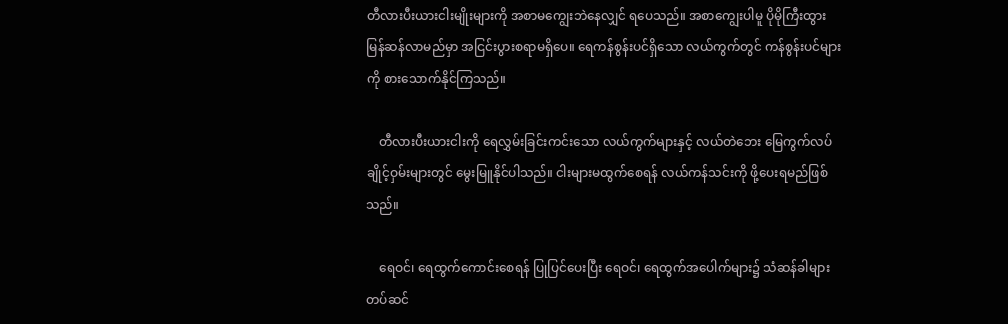တီလားပီးယားငါးမျိုးများကို အစာမကျွေးဘဲနေလျှင် ရပေသည်။ အစာကျွေးပါမူ ပိုမိုကြီးထွားမြန်ဆန်လာမည်မှာ အငြင်းပွားစရာမရှိပေ။ ရေကန်စွန်းပင်ရှိသော လယ်ကွက်တွင် ကန်စွန်းပင်များကို စားသောက်နိုင်ကြသည်။

    တီလားပီးယားငါးကို ရေလွှမ်းခြင်းကင်းသော လယ်ကွက်များနှင့် လယ်တဲဘေး မြေကွက်လပ်ချိုင့်ဝှမ်းများတွင် မွေးမြူနိုင်ပါသည်။ ငါးများမထွက်စေရန် လယ်ကန်သင်းကို ဖို့ပေးရမည်ဖြစ်သည်။

    ရေဝင်၊ ရေထွက်ကောင်းစေရန် ပြုပြင်ပေးပြီး ရေဝင်၊ ရေထွက်အပေါက်များ၌ သံဆန်ခါများ တပ်ဆင်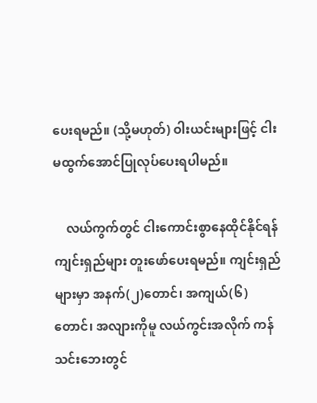ပေးရမည်။ (သို့မဟုတ်) ဝါးယင်းများဖြင့် ငါးမထွက်အောင်ပြုလုပ်ပေးရပါမည်။

    လယ်ကွက်တွင် ငါးကောင်းစွာနေထိုင်နိုင်ရန် ကျင်းရှည်များ တူးဖော်ပေးရမည်။ ကျင်းရှည်များမှာ အနက်(၂)တောင်၊ အကျယ်(၆)တောင်၊ အလျားကိုမူ လယ်ကွင်းအလိုက် ကန်သင်းဘေးတွင်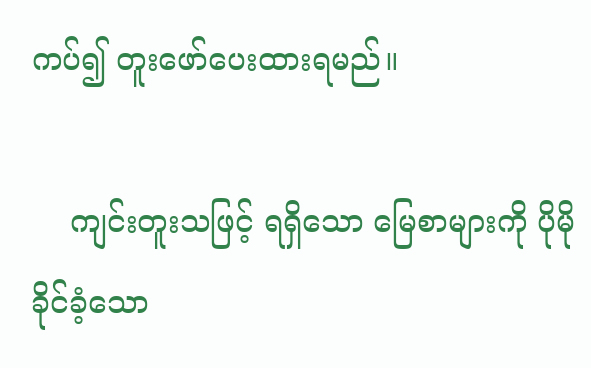ကပ်၍ တူးဖော်ပေးထားရမည်။

    ကျင်းတူးသဖြင့် ရရှိသော မြေစာများကို ပိုမိုခိုင်ခံ့သော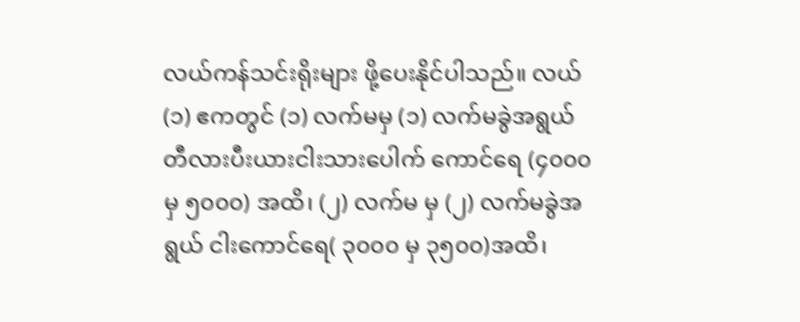လယ်ကန်သင်းရိုးများ ဖို့ပေးနိုင်ပါသည်။ လယ် (၁) ဧကတွင် (၁) လက်မမှ (၁) လက်မခွဲအရွယ် တီလားပီးယားငါးသားပေါက် ကောင်ရေ (၄၀၀၀ မှ ၅၀၀၀) အထိ၊ (၂) လက်မ မှ (၂) လက်မခွဲအရွယ် ငါးကောင်ရေ( ၃၀၀၀ မှ ၃၅၀၀)အထိ၊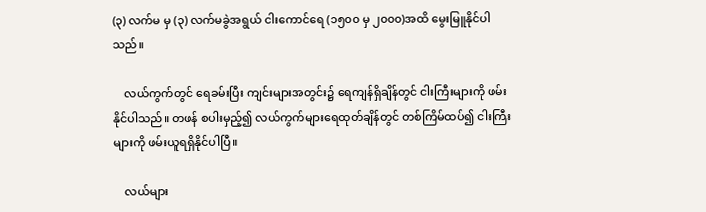(၃) လက်မ မှ (၃) လက်မခွဲအရွယ် ငါးကောင်ရေ (၁၅၀၀ မှ ၂၀၀၀)အထိ မွေးမြူနိုင်ပါသည်။

    လယ်ကွက်တွင် ရေခမ်းပြီး ကျင်းများအတွင်း၌ ရေကျန်ရှိချိန်တွင် ငါးကြီးများကို ဖမ်းနိုင်ပါသည်။ တဖန် စပါးမှည့်၍ လယ်ကွက်များရေထုတ်ချိန်တွင် တစ်ကြိမ်ထပ်၍ ငါးကြီးများကို ဖမ်းယူရရှိနိုင်ပါပြီ။

    လယ်များ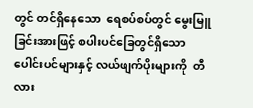တွင် တင်ရှိနေသော  ရေစပ်စပ်တွင် မွေးမြူခြင်းအားဖြင့် စပါးပင်ခြေတွင်ရှိသော ပေါင်းပင်များနှင့် လယ်ဖျက်ပိုးများကို  တီလား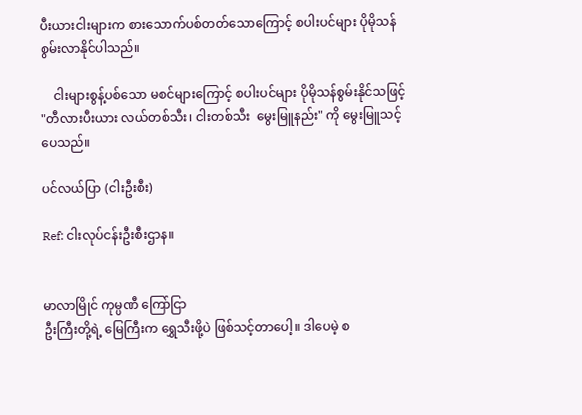ပီးယားငါးများက စားသောက်ပစ်တတ်သောကြောင့် စပါးပင်များ ပိုမိုသန်စွမ်းလာနိုင်ပါသည်။

    ငါးများစွန့်ပစ်သော မစင်များကြောင့် စပါးပင်များ ပိုမိုသန်စွမ်းနိုင်သဖြင့် "တီလားပီးယား လယ်တစ်သီး၊ ငါးတစ်သီး  မွေးမြူနည်း" ကို မွေးမြူသင့်ပေသည်။

ပင်လယ်ပြာ (ငါးဦးစီး)

Ref: ငါးလုပ်ငန်းဦးစီးဌာန။


မာလာမြိုင် ကုမ္ပဏီ ကြော်ငြာ
ဦးကြီးတို့ရဲ့ မြေကြီးက ရွှေသီးဖို့ပဲ ဖြစ်သင့်တာပေါ့။ ဒါပေမဲ့ စ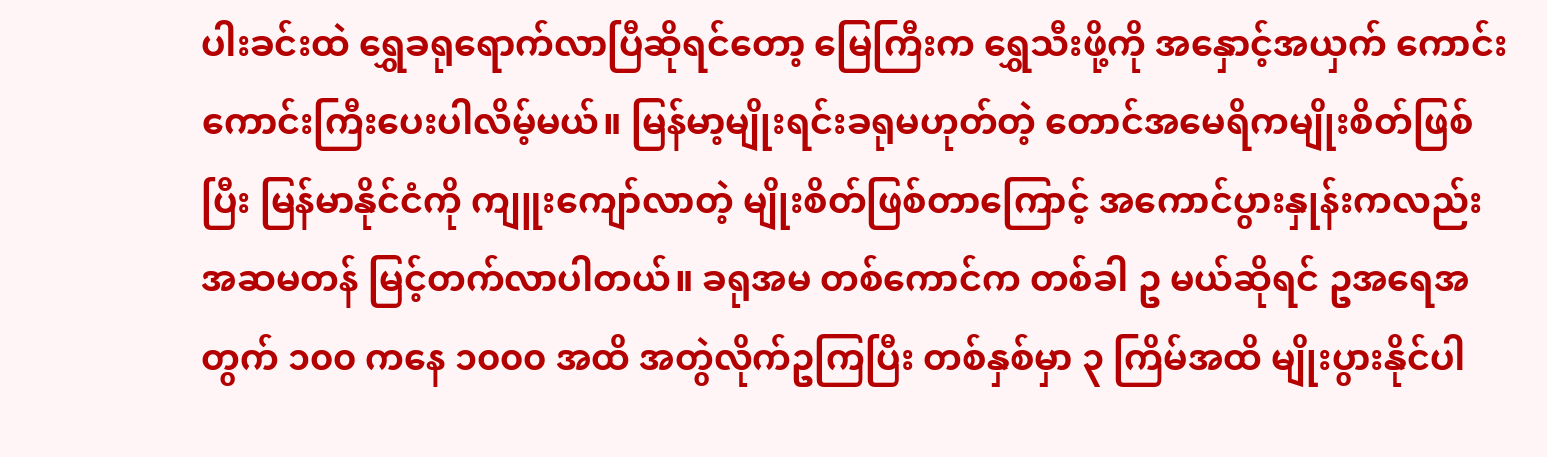ပါးခင်းထဲ ရွှေခရုရောက်လာပြီဆိုရင်တော့ မြေကြီးက ရွှေသီးဖို့ကို အနှောင့်အယှက် ကောင်းကောင်းကြီးပေးပါလိမ့်မယ်။ မြန်မာ့မျိုးရင်းခရုမဟုတ်တဲ့ တောင်အမေရိကမျိုးစိတ်ဖြစ်ပြီး မြန်မာနိုင်ငံကို ကျူးကျော်လာတဲ့ မျိုးစိတ်ဖြစ်တာကြောင့် အကောင်ပွားနှုန်းကလည်း အဆမတန် မြင့်တက်လာပါတယ်။ ခရုအမ တစ်ကောင်က တစ်ခါ ဥ မယ်ဆိုရင် ဥအရေအတွက် ၁၀၀ ကနေ ၁၀၀၀ အထိ အတွဲလိုက်ဥကြပြီး တစ်နှစ်မှာ ၃ ကြိမ်အထိ မျိုးပွားနိုင်ပါ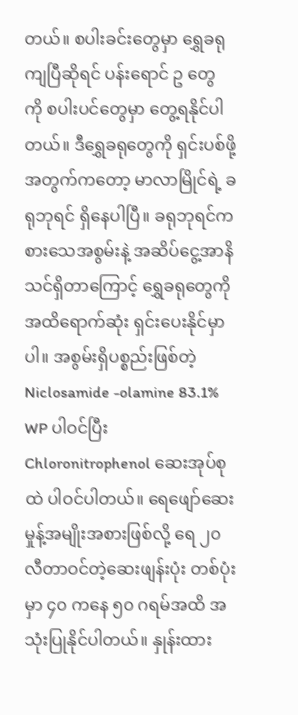တယ်။ စပါးခင်းတွေမှာ ရွှေခရုကျပြီဆိုရင် ပန်းရောင် ဥ တွေ ကို စပါးပင်တွေမှာ တွေ့ရနိုင်ပါတယ်။ ဒီရွှေခရုတွေကို ရှင်းပစ်ဖို့အတွက်ကတော့ မာလာမြိုင်ရဲ့ ခရုဘုရင် ရှိနေပါပြီ။ ခရုဘုရင်က စားသေအစွမ်းနဲ့ အဆိပ်ငွေ့အာနိသင်ရှိတာကြောင့် ရွှေခရုတွေကို အထိရောက်ဆုံး ရှင်းပေးနိုင်မှာပါ။ အစွမ်းရှိပစ္စည်းဖြစ်တဲ့ Niclosamide -olamine 83.1% WP ပါဝင်ပြီး Chloronitrophenol ဆေးအုပ်စုထဲ ပါဝင်ပါတယ်။ ရေဖျော်ဆေးမှုန့်အမျိုးအစားဖြစ်လို့ ရေ ၂၀ လီတာဝင်တဲ့ဆေးဖျန်းပုံး တစ်ပုံးမှာ ၄၀ ကနေ ၅၀ ဂရမ်အထိ အသုံးပြုနိုင်ပါတယ်။ နှုန်းထား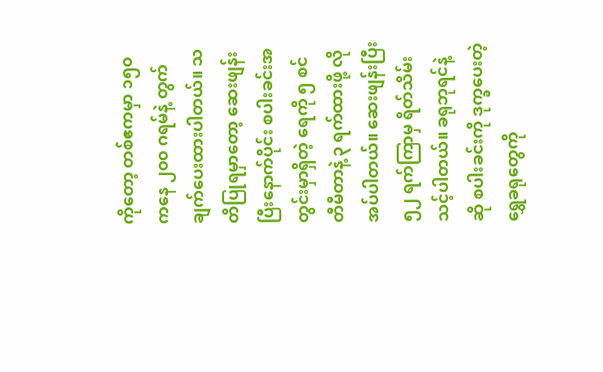ကိုတော့ တစ်ဧကမှာ ၁၅၀ ကနေ ၂၀၀ ဂရမ်နဲ့ တွက်ချက်ပေးထားပါတယ်။ သတိပြုရမှာတော့ ဆေးဖျန်းပြီးနောက်ပိုင်း စပါးခင်းအတွင်းမှာရှိတဲ့ ရေကို ၅ စင်တီမီတာနဲ့ ၃ ရက်ထားဖို့ လိုအပ်ပါတယ်။ ဆေးဖျန်းပြီး ၅၂ ရက်ကြာမှ ရိတ်သိမ်းသင့်ပါတယ်။ ခရုဘုရင်နဲ့ဆို စပါးခင်းကို ဒုက္ခပေးတဲ့ ရွှေခရုတွေကို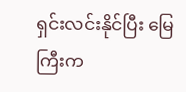ရှင်းလင်းနိုင်ပြီး မြေကြီးက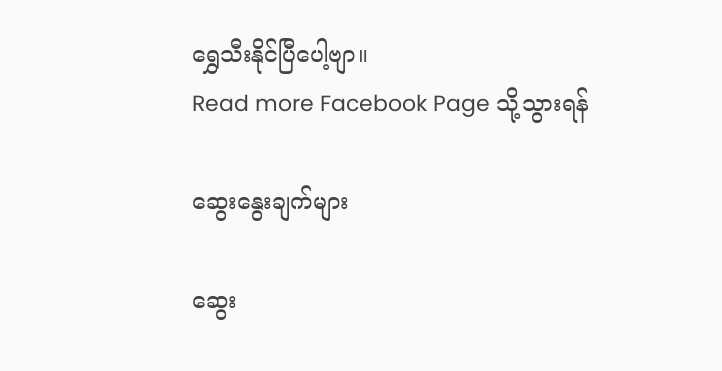ရွှေသီးနိုင်ပြီပေါ့ဗျာ။
Read more Facebook Page သို့သွားရန်

ဆွေးနွေးချက်များ

ဆွေး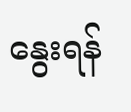နွေးရန်